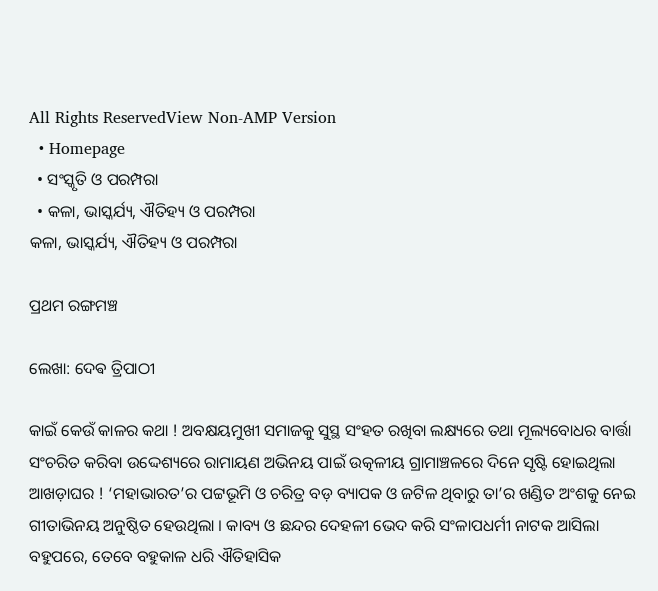All Rights ReservedView Non-AMP Version
  • Homepage
  • ସଂସ୍କୃତି ଓ ପରମ୍ପରା
  • କଳା, ଭାସ୍କର୍ଯ୍ୟ, ଐତିହ୍ୟ ଓ ପରମ୍ପରା
କଳା, ଭାସ୍କର୍ଯ୍ୟ, ଐତିହ୍ୟ ଓ ପରମ୍ପରା

ପ୍ରଥମ ରଙ୍ଗମଞ୍ଚ

ଲେଖା: ଦେଵ ତ୍ରିପାଠୀ

କାଇଁ କେଉଁ କାଳର କଥା ! ଅବକ୍ଷୟମୁଖୀ ସମାଜକୁ ସୁସ୍ଥ ସଂହତ ରଖିବା ଲକ୍ଷ୍ୟରେ ତଥା ମୂଲ୍ୟବୋଧର ବାର୍ତ୍ତା ସଂଚରିତ କରିବା ଉଦ୍ଦେଶ୍ୟରେ ରାମାୟଣ ଅଭିନୟ ପାଇଁ ଉତ୍କଳୀୟ ଗ୍ରାମାଞ୍ଚଳରେ ଦିନେ ସୃଷ୍ଟି ହୋଇଥିଲା ଆଖଡ଼ାଘର ! ‘ମହାଭାରତ’ର ପଟ୍ଟଭୂମି ଓ ଚରିତ୍ର ବଡ଼ ବ୍ୟାପକ ଓ ଜଟିଳ ଥିବାରୁ ତା’ର ଖଣ୍ଡିତ ଅଂଶକୁ ନେଇ ଗୀତାଭିନୟ ଅନୁଷ୍ଠିତ ହେଉଥିଲା । କାବ୍ୟ ଓ ଛନ୍ଦର ଦେହଳୀ ଭେଦ କରି ସଂଳାପଧର୍ମୀ ନାଟକ ଆସିଲା ବହୁପରେ, ତେବେ ବହୁକାଳ ଧରି ଐତିହାସିକ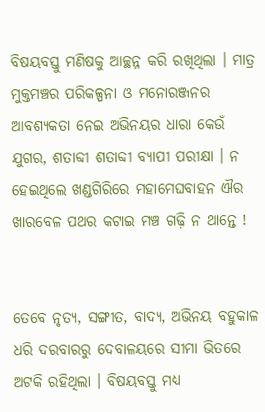ବିଷୟବସ୍ତୁ ମଣିଷକୁ ଆଚ୍ଛନ୍ନ କରି ରଖିଥିଲା । ମାତ୍ର ମୁକ୍ତମଞ୍ଚର ପରିକଳ୍ପନା ଓ ମନୋରଞ୍ଜନର ଆବଶ୍ୟକତା ନେଇ ଅଭିନୟର ଧାରା କେଉଁ ଯୁଗର, ଶତାବ୍ଦୀ ଶତାବ୍ଦୀ ବ୍ୟାପୀ ପରୀକ୍ଷା । ନ ହେଇଥିଲେ ଖଣ୍ଡଗିରିରେ ମହାମେଘବାହନ ଐର ଖାରବେଳ ପଥର କଟାଇ ମଞ୍ଚ ଗଢ଼ି ନ ଥାନ୍ତେ !


ତେବେ ନୃତ୍ୟ, ସଙ୍ଗୀତ, ବାଦ୍ୟ, ଅଭିନୟ ବହୁକାଳ ଧରି ଦରବାରରୁ ଦେବାଳୟରେ ସୀମା ଭିତରେ ଅଟକି ରହିଥିଲା । ବିଷୟବସ୍ତୁ ମଧ୍ୟ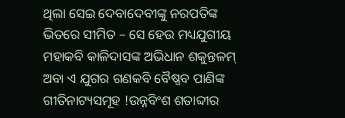ଥିଲା ସେଇ ଦେବାଦେବୀଙ୍କୁ ନରପତିଙ୍କ ଭିତରେ ସୀମିତ – ସେ ହେଉ ମଧ୍ୟଯୁଗୀୟ ମହାକବି କାଳିଦାସଙ୍କ ଅଭିଧାନ ଶକୁନ୍ତଳମ୍ ଅବା ଏ ଯୁଗର ଗଣକବି ବୈଷ୍ଣବ ପାଣିଙ୍କ ଗୀତିନାଟ୍ୟସମୂହ !ଉନ୍ନବିଂଶ ଶତାବ୍ଦୀର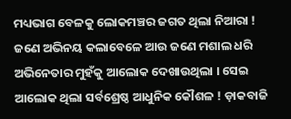ମଧ୍ୟଭାଗ ବେଳକୁ ଲୋକମଞ୍ଚର ଜଗତ ଥିଲା ନିଆରା ! ଜଣେ ଅଭିନୟ କଲାବେଳେ ଆଉ ଜଣେ ମଶାଲ ଧରି ଅଭିନେତାର ମୁହଁକୁ ଆଲୋକ ଦେଖାଉଥିଲା । ସେଇ ଆଲୋକ ଥିଲା ସର୍ବଶ୍ରେଷ୍ଠ ଆଧୁନିକ କୌଶଳ ! ଡ଼ାକବାଜି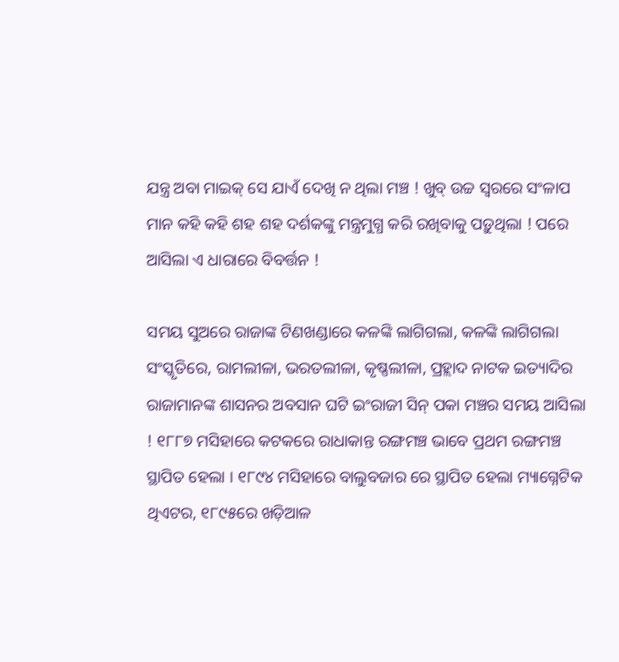ଯନ୍ତ୍ର ଅବା ମାଇକ୍ ସେ ଯାଏଁ ଦେଖି ନ ଥିଲା ମଞ୍ଚ ! ଖୁବ୍ ଉଚ୍ଚ ସ୍ବରରେ ସଂଳାପ ମାନ କହି କହି ଶହ ଶହ ଦର୍ଶକଙ୍କୁ ମନ୍ତ୍ରମୁଗ୍ଧ କରି ରଖିବାକୁ ପଡ଼ୁଥିଲା ! ପରେ ଆସିଲା ଏ ଧାରାରେ ବିବର୍ତ୍ତନ !

ସମୟ ସୁଅରେ ରାଜାଙ୍କ ଟିଣଖଣ୍ଡାରେ କଳଙ୍କି ଲାଗିଗଲା, କଳଙ୍କି ଲାଗିଗଲା ସଂସ୍କୃତିରେ, ରାମଲୀଳା, ଭରତଲୀଳା, କୃଷ୍ଣଲୀଳା, ପ୍ରହ୍ଲାଦ ନାଟକ ଇତ୍ୟାଦିର ରାଜାମାନଙ୍କ ଶାସନର ଅବସାନ ଘଟି ଇଂରାଜୀ ସିନ୍ ପକା ମଞ୍ଚର ସମୟ ଆସିଲା ! ୧୮୮୭ ମସିହାରେ କଟକରେ ରାଧାକାନ୍ତ ରଙ୍ଗମଞ୍ଚ ଭାବେ ପ୍ରଥମ ରଙ୍ଗମଞ୍ଚ ସ୍ଥାପିତ ହେଲା । ୧୮୯୪ ମସିହାରେ ବାଲୁବଜାର ରେ ସ୍ଥାପିତ ହେଲା ମ୍ୟାଗ୍ନେଟିକ ଥିଏଟର, ୧୮୯୫ରେ ଖଡ଼ିଆଳ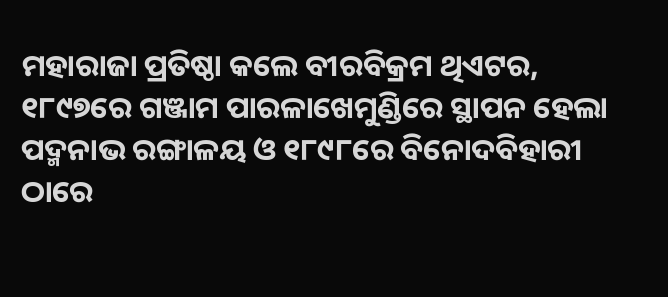ମହାରାଜା ପ୍ରତିଷ୍ଠା କଲେ ବୀରବିକ୍ରମ ଥିଏଟର, ୧୮୯୭ରେ ଗଞ୍ଜାମ ପାରଳାଖେମୁଣ୍ଡିରେ ସ୍ଥାପନ ହେଲା ପଦ୍ମନାଭ ରଙ୍ଗାଳୟ ଓ ୧୮୯୮ରେ ବିନୋଦବିହାରୀ ଠାରେ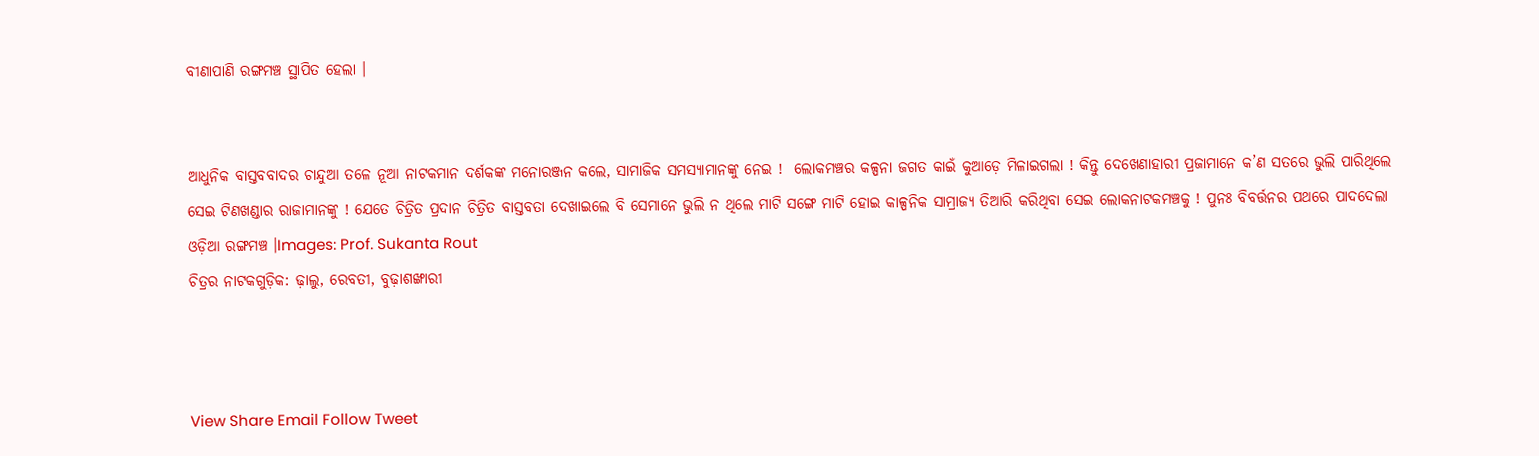ବୀଣାପାଣି ରଙ୍ଗମଞ୍ଚ ସ୍ଥାପିତ ହେଲା ।


ଆଧୁନିକ ବାସ୍ତବବାଦର ଚାନ୍ଦୁଆ ତଳେ ନୂଆ ନାଟକମାନ ଦର୍ଶକଙ୍କ ମନୋରଞ୍ଜନ କଲେ, ସାମାଜିକ ସମସ୍ୟାମାନଙ୍କୁ ନେଇ !  ଲୋକମଞ୍ଚର କଳ୍ପନା ଜଗତ କାଇଁ କୁଆଡ଼େ ମିଳାଇଗଲା ! କିନ୍ତୁ ଦେଖେଣାହାରୀ ପ୍ରଜାମାନେ କ’ଣ ସତରେ ଭୁଲି ପାରିଥିଲେ ସେଇ ଟିଣଖଣ୍ଡାର ରାଜାମାନଙ୍କୁ ! ଯେତେ ଚିତ୍ରିତ ପ୍ରଦାନ ଚିତ୍ରିତ ବାସ୍ତବତା ଦେଖାଇଲେ ବି ସେମାନେ ଭୁଲି ନ ଥିଲେ ମାଟି ସଙ୍ଗେ ମାଟି ହୋଇ କାଳ୍ପନିକ ସାମ୍ରାଜ୍ୟ ତିଆରି କରିଥିବା ସେଇ ଲୋକନାଟକମଞ୍ଚକୁ ! ପୁନଃ ବିବର୍ତ୍ତନର ପଥରେ ପାଦଦେଲା ଓଡ଼ିଆ ରଙ୍ଗମଞ୍ଚ ।Images: Prof. Sukanta Rout
ଚିତ୍ରର ନାଟକଗୁଡ଼ିକ: ଢ଼ାଲୁ, ରେବତୀ, ବୁଢ଼ାଶଙ୍ଖାରୀ



View Share Email Follow Tweet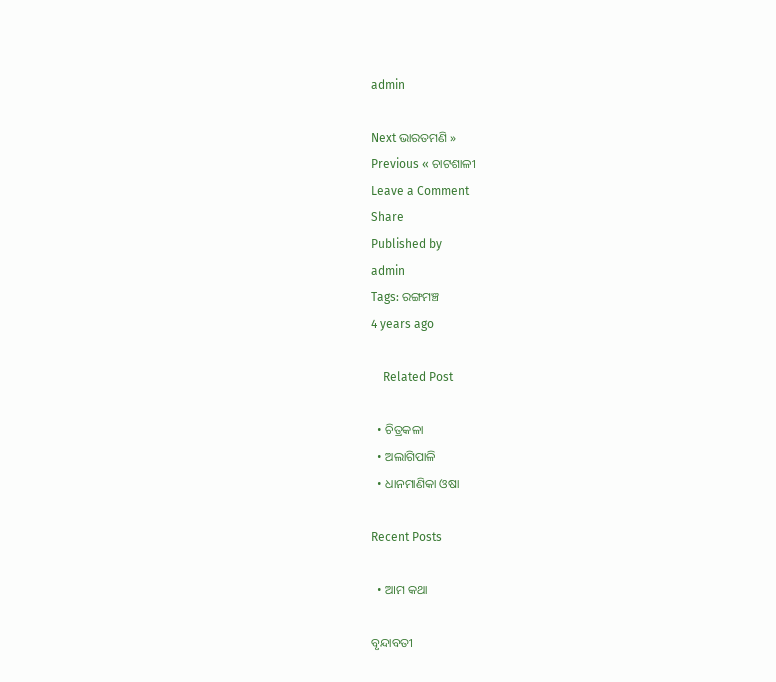admin

Next ଭାରତମଣି »
Previous « ଚାଟଶାଳୀ
Leave a Comment
Share
Published by
admin
Tags: ରଙ୍ଗମଞ୍ଚ
4 years ago

    Related Post

  • ଚିତ୍ରକଳା
  • ଅଲାଗିପାଳି
  • ଧାନମାଣିକା ଓଷା

Recent Posts

  • ଆମ କଥା

ବୃନ୍ଦାବତୀ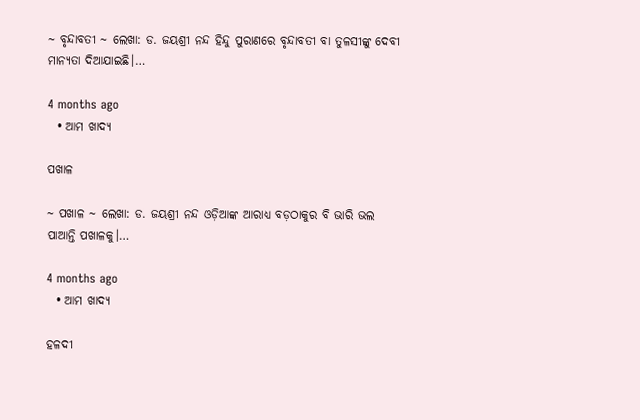~ ବୃନ୍ଦାବତୀ ~ ଲେଖା: ଡ. ଜୟଶ୍ରୀ ନନ୍ଦ ହିନ୍ଦୁ ପୁରାଣରେ ବୃନ୍ଦାବତୀ ବା ତୁଳସୀଙ୍କୁ ଦେବୀ ମାନ୍ୟତା ଦିଆଯାଇଛି।…

4 months ago
  • ଆମ ଖାଦ୍ୟ

ପଖାଳ

~ ପଖାଳ ~ ଲେଖା: ଡ. ଜୟଶ୍ରୀ ନନ୍ଦ ଓଡ଼ିଆଙ୍କ ଆରାଧ୍ୟ ବଡ଼ଠାକୁର ବି ଭାରି ଭଲ ପାଆନ୍ତି ପଖାଳକୁ।…

4 months ago
  • ଆମ ଖାଦ୍ୟ

ହଳଦୀ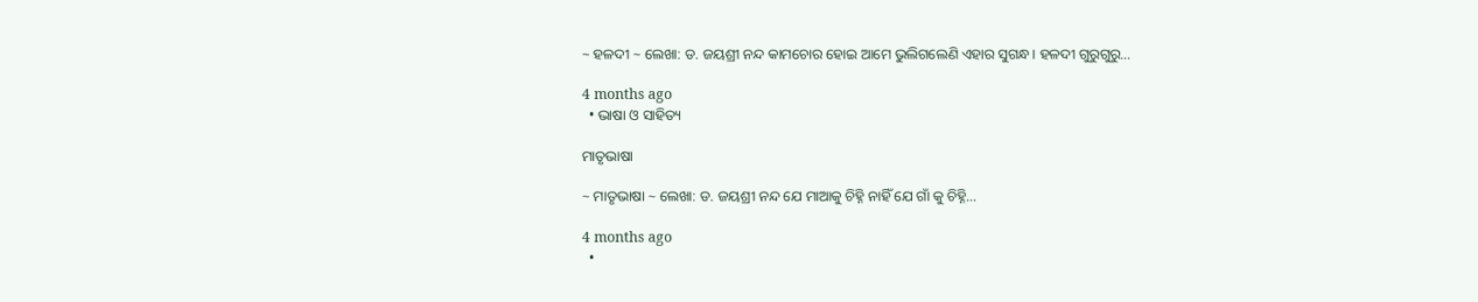~ ହଳଦୀ ~ ଲେଖା: ଡ. ଜୟଶ୍ରୀ ନନ୍ଦ କାମଚୋର ହୋଇ ଆମେ ଭୁଲିଗଲେଣି ଏହାର ସୁଗନ୍ଧ। ହଳଦୀ ଗୁରୁଗୁରୁ…

4 months ago
  • ଭାଷା ଓ ସାହିତ୍ୟ

ମାତୃଭାଷା

~ ମାତୃଭାଷା ~ ଲେଖା: ଡ. ଜୟଶ୍ରୀ ନନ୍ଦ ଯେ ମାଆକୁ ଚିହ୍ନି ନାହିଁ ଯେ ଗାଁ କୁ ଚିହ୍ନି…

4 months ago
  •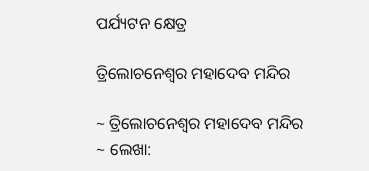ପର୍ଯ୍ୟଟନ କ୍ଷେତ୍ର

ତ୍ରିଲୋଚନେଶ୍ୱର ମହାଦେବ ମନ୍ଦିର

~ ତ୍ରିଲୋଚନେଶ୍ୱର ମହାଦେବ ମନ୍ଦିର ~ ଲେଖା: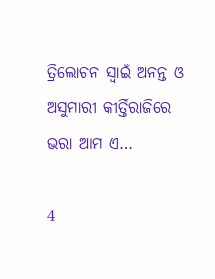ତ୍ରିଲୋଚନ ସ୍ୱାଇଁ ଅନନ୍ତ ଓ ଅସୁମାରୀ କୀର୍ତ୍ତିରାଜିରେ ଭରା ଆମ ଏ…

4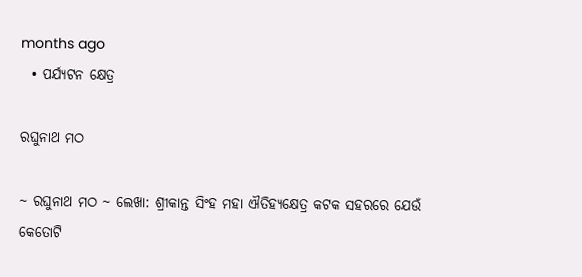months ago
  • ପର୍ଯ୍ୟଟନ କ୍ଷେତ୍ର

ରଘୁନାଥ ମଠ

~ ରଘୁନାଥ ମଠ ~ ଲେଖା: ଶ୍ରୀକାନ୍ତ ସିଂହ ମହା ଐତିହ୍ୟକ୍ଷେତ୍ର କଟକ ସହରରେ ଯେଉଁ କେତୋଟି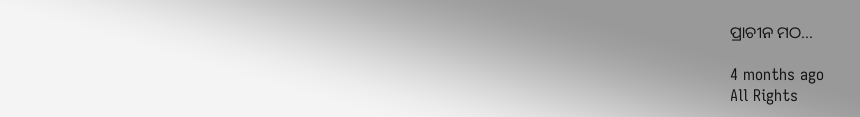ପ୍ରାଚୀନ ମଠ…

4 months ago
All Rights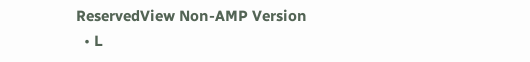ReservedView Non-AMP Version
  • L